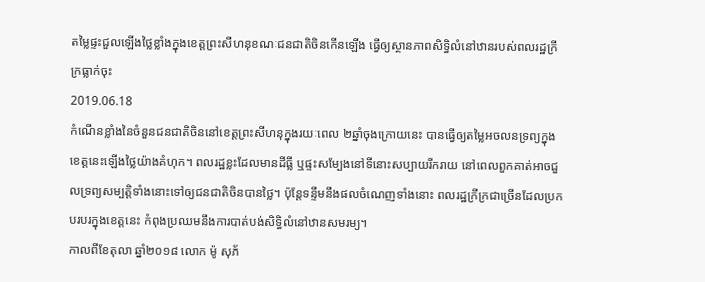តម្លៃផ្ទះជួលឡើងថ្លៃខ្លាំងក្នុងខេត្តព្រះសីហនុខណៈជនជាតិចិនកើនឡើង ធ្វើឲ្យស្ថានភាពសិទ្ធិលំនៅឋានរបស់ពលរដ្ឋក្រីក្រធ្លាក់ចុះ
2019.06.18
កំណើនខ្លាំងនៃចំនួនជនជាតិចិននៅខេត្តព្រះសីហនុក្នុងរយៈពេល ២ឆ្នាំចុងក្រោយនេះ បានធ្វើឲ្យតម្លៃអចលនទ្រព្យក្នុងខេត្តនេះឡើងថ្លៃយ៉ាងគំហុក។ ពលរដ្ឋខ្លះដែលមានដីធ្លី ឬផ្ទះសម្បែងនៅទីនោះសប្បាយរីករាយ នៅពេលពួកគាត់អាចជួលទ្រព្យសម្បត្តិទាំងនោះទៅឲ្យជនជាតិចិនបានថ្លៃ។ ប៉ុន្តែទន្ទឹមនឹងផលចំណេញទាំងនោះ ពលរដ្ឋក្រីក្រជាច្រើនដែលប្រកបរបរក្នុងខេត្តនេះ កំពុងប្រឈមនឹងការបាត់បង់សិទ្ធិលំនៅឋានសមរម្យ។
កាលពីខែតុលា ឆ្នាំ២០១៨ លោក ម៉ូ សុភ័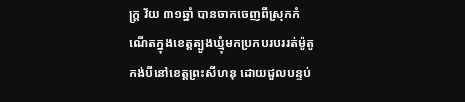ក្ត្រ វ័យ ៣១ឆ្នាំ បានចាកចេញពីស្រុកកំណើតក្នុងខេត្តត្បូងឃ្មុំមកប្រកបរបររត់ម៉ូតូកង់បីនៅខេត្តព្រះសីហនុ ដោយជួលបន្ទប់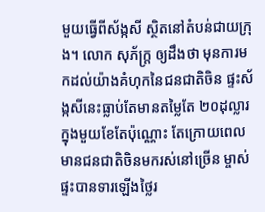មួយធ្វើពីស័ង្កសី ស្ថិតនៅតំបន់ជាយក្រុង។ លោក សុភ័ក្ត្រ ឲ្យដឹងថា មុនការមកដល់យ៉ាងគំហុកនៃជនជាតិចិន ផ្ទះស័ង្កសីនេះធ្លាប់តែមានតម្លៃតែ ២០ដុល្លារក្នុងមួយខែតែប៉ុណ្ណោះ តែក្រោយពេលមានជនជាតិចិនមករស់នៅច្រើន ម្ចាស់ផ្ទះបានទារឡើងថ្លៃរ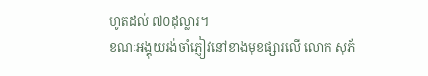ហូតដល់ ៧០ដុល្លារ។
ខណៈអង្គុយរង់ចាំភ្ញៀវនៅខាងមុខផ្សារលើ លោក សុភ័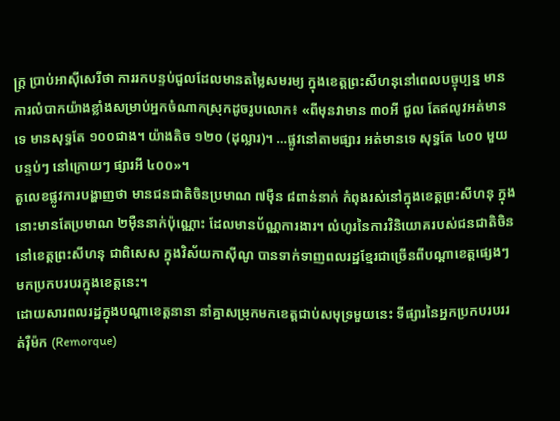ក្ត្រ ប្រាប់អាស៊ីសេរីថា ការរកបន្ទប់ជួលដែលមានតម្លៃសមរម្យ ក្នុងខេត្តព្រះសីហនុនៅពេលបច្ចុប្បន្ន មានការលំបាកយ៉ាងខ្លាំងសម្រាប់អ្នកចំណាកស្រុកដូចរូបលោក៖ «ពីមុនវាមាន ៣០អី ជួល តែឥលូវអត់មានទេ មានសុទ្ធតែ ១០០ជាង។ យ៉ាងតិច ១២០ (ដុល្លារ)។ …ផ្លូវនៅតាមផ្សារ អត់មានទេ សុទ្ធតែ ៤០០ មួយបន្ទប់ៗ នៅក្រោយៗ ផ្សារអី ៤០០»។
តួលេខផ្លូវការបង្ហាញថា មានជនជាតិចិនប្រមាណ ៧ម៉ឺន ៨ពាន់នាក់ កំពុងរស់នៅក្នុងខេត្តព្រះសីហនុ ក្នុងនោះមានតែប្រមាណ ២ម៉ឺននាក់ប៉ុណ្ណោះ ដែលមានប័ណ្ណការងារ។ លំហូរនៃការវិនិយោគរបស់ជនជាតិចិននៅខេត្តព្រះសីហនុ ជាពិសេស ក្នុងវិស័យកាស៊ីណូ បានទាក់ទាញពលរដ្ឋខ្មែរជាច្រើនពីបណ្ដាខេត្តផ្សេងៗ មកប្រកបរបរក្នុងខេត្តនេះ។
ដោយសារពលរដ្ឋក្នុងបណ្ដាខេត្តនានា នាំគ្នាសម្រុកមកខេត្តជាប់សមុទ្រមួយនេះ ទីផ្សារនៃអ្នកប្រកបរបររត់រ៉ឺម៉ក (Remorque)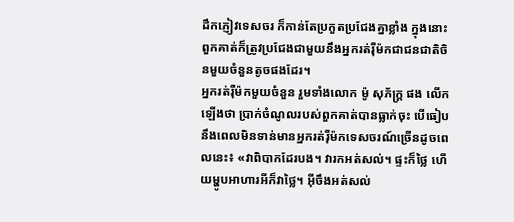ដឹកភ្ញៀវទេសចរ ក៏កាន់តែប្រកួតប្រជែងគ្នាខ្លាំង ក្នុងនោះពួកគាត់ក៏ត្រូវប្រជែងជាមួយនឹងអ្នករត់រ៉ឺម៉កជាជនជាតិចិនមួយចំនួនតូចផងដែរ។
អ្នករត់រ៉ឺម៉កមួយចំនួន រួមទាំងលោក ម៉ូ សុភ័ក្រ្ត ផង លើកឡើងថា ប្រាក់ចំណូលរបស់ពួកគាត់បានធ្លាក់ចុះ បើធៀបនឹងពេលមិនទាន់មានអ្នករត់រ៉ឺម៉កទេសចរណ៍ច្រើនដូចពេលនេះ៖ «វាពិបាកដែរបង។ វារកអត់សល់។ ផ្ទះក៏ថ្លៃ ហើយម្ហូបអាហារអីក៏វាថ្លៃ។ អ៊ីចឹងអត់សល់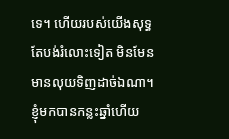ទេ។ ហើយរបស់យើងសុទ្ធតែបង់រំលោះទៀត មិនមែនមានលុយទិញដាច់ឯណា។ ខ្ញុំមកបានកន្លះឆ្នាំហើយ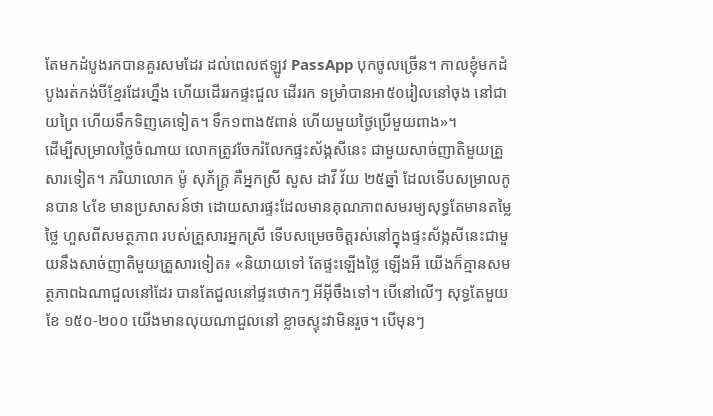តែមកដំបូងរកបានគួរសមដែរ ដល់ពេលឥឡូវ PassApp បុកចូលច្រើន។ កាលខ្ញុំមកដំបូងរត់កង់បីខ្មែរដែរហ្នឹង ហើយដើររកផ្ទះជួល ដើររក ទម្រាំបានអា៥០រៀលនៅចុង នៅជាយព្រៃ ហើយទឹកទិញគេទៀត។ ទឹក១ពាង៥ពាន់ ហើយមួយថ្ងៃប្រើមួយពាង»។
ដើម្បីសម្រាលថ្លៃចំណាយ លោកត្រូវចែករំលែកផ្ទះស័ង្កសីនេះ ជាមួយសាច់ញាតិមួយគ្រួសារទៀត។ ភរិយាលោក ម៉ូ សុភ័ក្ត្រ គឺអ្នកស្រី សួស ដាវី វ័យ ២៥ឆ្នាំ ដែលទើបសម្រាលកូនបាន ៤ខែ មានប្រសាសន៍ថា ដោយសារផ្ទះដែលមានគុណភាពសមរម្យសុទ្ធតែមានតម្លៃថ្លៃ ហួសពីសមត្ថភាព របស់គ្រួសារអ្នកស្រី ទើបសម្រេចចិត្តរស់នៅក្នុងផ្ទះស័ង្កសីនេះជាមួយនឹងសាច់ញាតិមួយគ្រួសារទៀត៖ «និយាយទៅ តែផ្ទះឡើងថ្លៃ ឡើងអី យើងក៏គ្មានសមត្ថភាពឯណាជួលនៅដែរ បានតែជួលនៅផ្ទះថោកៗ អីអ៊ីចឹងទៅ។ បើនៅលើៗ សុទ្ធតែមួយខែ ១៥០-២០០ យើងមានលុយណាជួលនៅ ខ្លាចស្ទុះវាមិនរួច។ បើមុនៗ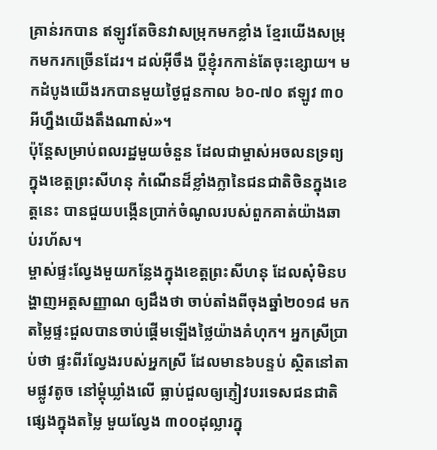គ្រាន់រកបាន ឥឡូវតែចិនវាសម្រុកមកខ្លាំង ខ្មែរយើងសម្រុកមករកច្រើនដែរ។ ដល់អ៊ីចឹង ប្ដីខ្ញុំរកកាន់តែចុះខ្សោយ។ មកដំបូងយើងរកបានមួយថ្ងៃជួនកាល ៦០-៧០ ឥឡូវ ៣០អីហ្នឹងយើងតឹងណាស់»។
ប៉ុន្តែសម្រាប់ពលរដ្ឋមួយចំនួន ដែលជាម្ចាស់អចលនទ្រព្យក្នុងខេត្តព្រះសីហនុ កំណើនដ៏ខ្លាំងក្លានៃជនជាតិចិនក្នុងខេត្តនេះ បានជួយបង្កើនប្រាក់ចំណូលរបស់ពួកគាត់យ៉ាងឆាប់រហ័ស។
ម្ចាស់ផ្ទះល្វែងមួយកន្លែងក្នុងខេត្តព្រះសីហនុ ដែលសុំមិនបង្ហាញអត្តសញ្ញាណ ឲ្យដឹងថា ចាប់តាំងពីចុងឆ្នាំ២០១៨ មក តម្លៃផ្ទះជួលបានចាប់ផ្ដើមឡើងថ្លៃយ៉ាងគំហុក។ អ្នកស្រីប្រាប់ថា ផ្ទះពីរល្វែងរបស់អ្នកស្រី ដែលមាន៦បន្ទប់ ស្ថិតនៅតាមផ្លូវតូច នៅម្ដុំឃ្លាំងលើ ធ្លាប់ជួលឲ្យភ្ញៀវបរទេសជនជាតិផ្សេងក្នុងតម្លៃ មួយល្វែង ៣០០ដុល្លារក្នុ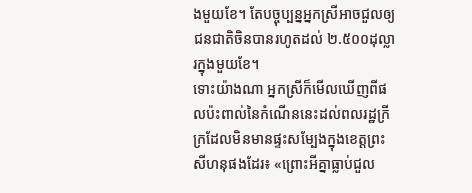ងមួយខែ។ តែបច្ចុប្បន្នអ្នកស្រីអាចជួលឲ្យជនជាតិចិនបានរហូតដល់ ២.៥០០ដុល្លារក្នុងមួយខែ។
ទោះយ៉ាងណា អ្នកស្រីក៏មើលឃើញពីផលប៉ះពាល់នៃកំណើននេះដល់ពលរដ្ឋក្រីក្រដែលមិនមានផ្ទះសម្បែងក្នុងខេត្តព្រះសីហនុផងដែរ៖ «ព្រោះអីគ្នាធ្លាប់ជួល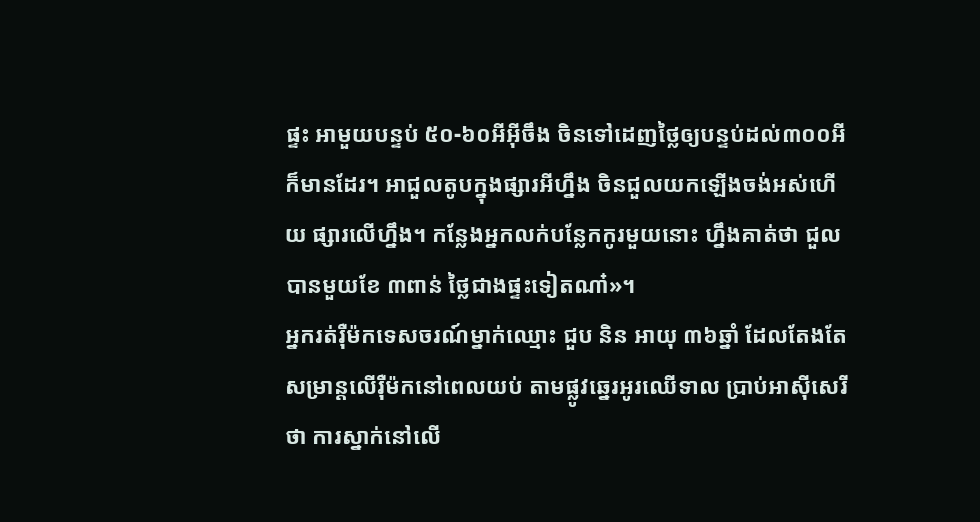ផ្ទះ អាមួយបន្ទប់ ៥០-៦០អីអ៊ីចឹង ចិនទៅដេញថ្លៃឲ្យបន្ទប់ដល់៣០០អីក៏មានដែរ។ អាជួលតូបក្នុងផ្សារអីហ្នឹង ចិនជួលយកឡើងចង់អស់ហើយ ផ្សារលើហ្នឹង។ កន្លែងអ្នកលក់បន្លែកកូរមួយនោះ ហ្នឹងគាត់ថា ជួលបានមួយខែ ៣ពាន់ ថ្លៃជាងផ្ទះទៀតណា៎»។
អ្នករត់រ៉ឺម៉កទេសចរណ៍ម្នាក់ឈ្មោះ ជួប និន អាយុ ៣៦ឆ្នាំ ដែលតែងតែសម្រាន្តលើរ៉ឺម៉កនៅពេលយប់ តាមផ្លូវឆ្នេរអូរឈើទាល ប្រាប់អាស៊ីសេរីថា ការស្នាក់នៅលើ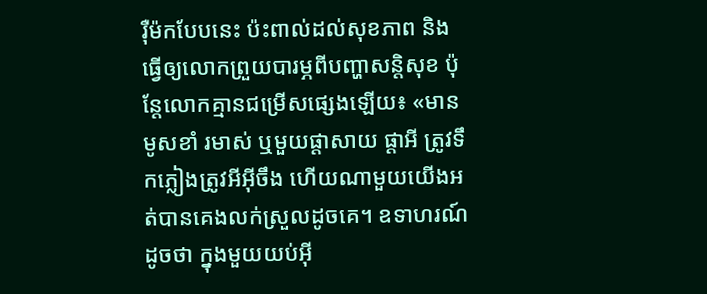រ៉ឺម៉កបែបនេះ ប៉ះពាល់ដល់សុខភាព និង ធ្វើឲ្យលោកព្រួយបារម្ភពីបញ្ហាសន្តិសុខ ប៉ុន្តែលោកគ្មានជម្រើសផ្សេងឡើយ៖ «មានមូសខាំ រមាស់ ឬមួយផ្ដាសាយ ផ្ដាអី ត្រូវទឹកភ្លៀងត្រូវអីអ៊ីចឹង ហើយណាមួយយើងអត់បានគេងលក់ស្រួលដូចគេ។ ឧទាហរណ៍ដូចថា ក្នុងមួយយប់អ៊ី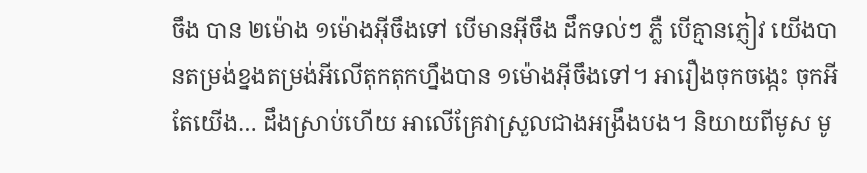ចឹង បាន ២ម៉ោង ១ម៉ោងអ៊ីចឹងទៅ បើមានអ៊ីចឹង ដឹកទល់ៗ ភ្លឺ បើគ្មានភ្ញៀវ យើងបានតម្រង់ខ្នងតម្រង់អីលើតុកតុកហ្នឹងបាន ១ម៉ោងអ៊ីចឹងទៅ។ អារឿងចុកចង្កេះ ចុកអី តែយើង… ដឹងស្រាប់ហើយ អាលើគ្រែវាស្រួលជាងអង្រឹងបង។ និយាយពីមូស មូ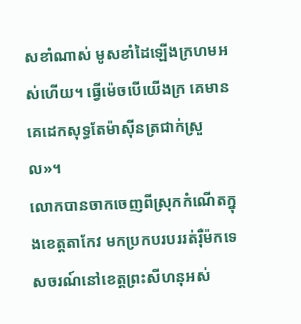សខាំណាស់ មូសខាំដៃឡើងក្រហមអស់ហើយ។ ធ្វើម៉េចបើយើងក្រ គេមានគេដេកសុទ្ធតែម៉ាស៊ីនត្រជាក់ស្រួល»។
លោកបានចាកចេញពីស្រុកកំណើតក្នុងខេត្តតាកែវ មកប្រកបរបររត់រ៉ឺម៉កទេសចរណ៍នៅខេត្តព្រះសីហនុអស់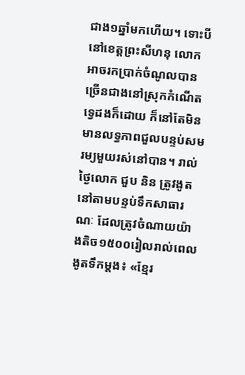ជាង១ឆ្នាំមកហើយ។ ទោះបីនៅខេត្តព្រះសីហនុ លោកអាចរកប្រាក់ចំណូលបានច្រើនជាងនៅស្រុកកំណើតទ្វេដងក៏ដោយ ក៏នៅតែមិនមានលទ្ធភាពជួលបន្ទប់សមរម្យមួយរស់នៅបាន។ រាល់ថ្ងៃលោក ជួប និន ត្រូវងូតនៅតាមបន្ទប់ទឹកសាធារណៈ ដែលត្រូវចំណាយយ៉ាងតិច១៥០០រៀលរាល់ពេលងូតទឹកម្ដង៖ «ខ្មែរ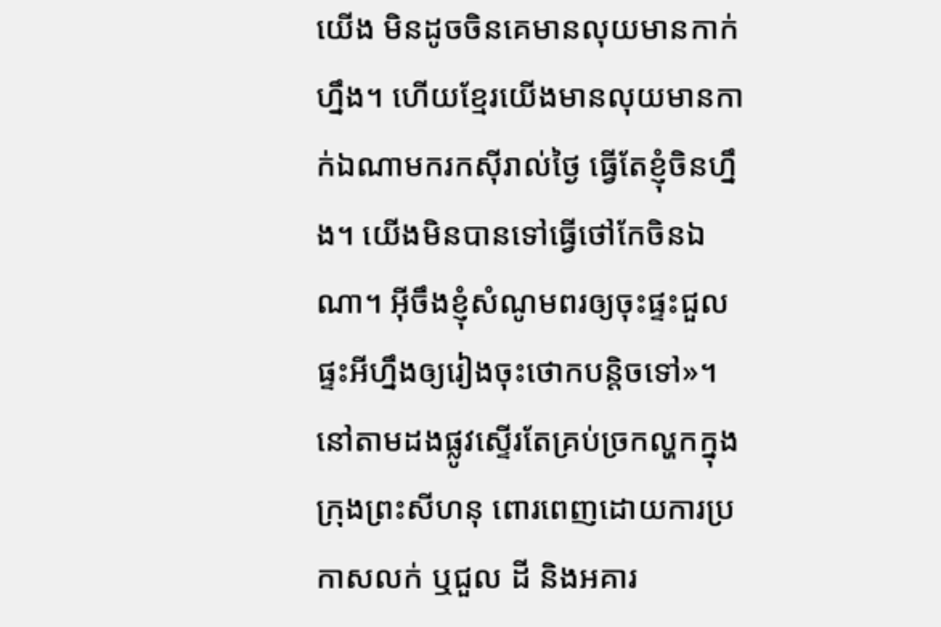យើង មិនដូចចិនគេមានលុយមានកាក់ហ្នឹង។ ហើយខ្មែរយើងមានលុយមានកាក់ឯណាមករកស៊ីរាល់ថ្ងៃ ធ្វើតែខ្ញុំចិនហ្នឹង។ យើងមិនបានទៅធ្វើថៅកែចិនឯណា។ អ៊ីចឹងខ្ញុំសំណូមពរឲ្យចុះផ្ទះជួលផ្ទះអីហ្នឹងឲ្យរៀងចុះថោកបន្តិចទៅ»។
នៅតាមដងផ្លូវស្ទើរតែគ្រប់ច្រកល្ហកក្នុងក្រុងព្រះសីហនុ ពោរពេញដោយការប្រកាសលក់ ឬជួល ដី និងអគារ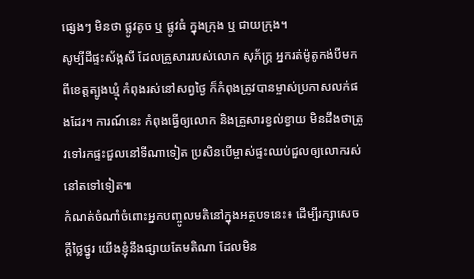ផ្សេងៗ មិនថា ផ្លូវតូច ឬ ផ្លូវធំ ក្នុងក្រុង ឬ ជាយក្រុង។
សូម្បីដីផ្ទះស័ង្កសី ដែលគ្រួសាររបស់លោក សុភ័ក្រ្ត អ្នករត់ម៉ូតូកង់បីមកពីខេត្តត្បូងឃ្មុំ កំពុងរស់នៅសព្វថ្ងៃ ក៏កំពុងត្រូវបានម្ចាស់ប្រកាសលក់ផងដែរ។ ការណ៍នេះ កំពុងធ្វើឲ្យលោក និងគ្រួសារខ្វល់ខ្វាយ មិនដឹងថាត្រូវទៅរកផ្ទះជួលនៅទីណាទៀត ប្រសិនបើម្ចាស់ផ្ទះឈប់ជួលឲ្យលោករស់នៅតទៅទៀត៕
កំណត់ចំណាំចំពោះអ្នកបញ្ចូលមតិនៅក្នុងអត្ថបទនេះ៖ ដើម្បីរក្សាសេចក្ដីថ្លៃថ្នូរ យើងខ្ញុំនឹងផ្សាយតែមតិណា ដែលមិន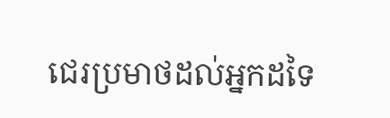ជេរប្រមាថដល់អ្នកដទៃ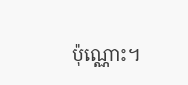ប៉ុណ្ណោះ។